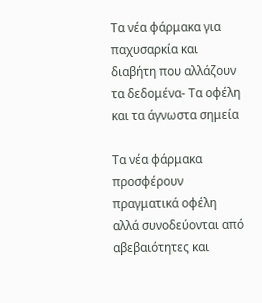Τα νέα φάρμακα για παχυσαρκία και διαβήτη που αλλάζουν τα δεδομένα- Τα οφέλη και τα άγνωστα σημεία

Τα νέα φάρμακα προσφέρουν πραγματικά οφέλη αλλά συνοδεύονται από αβεβαιότητες και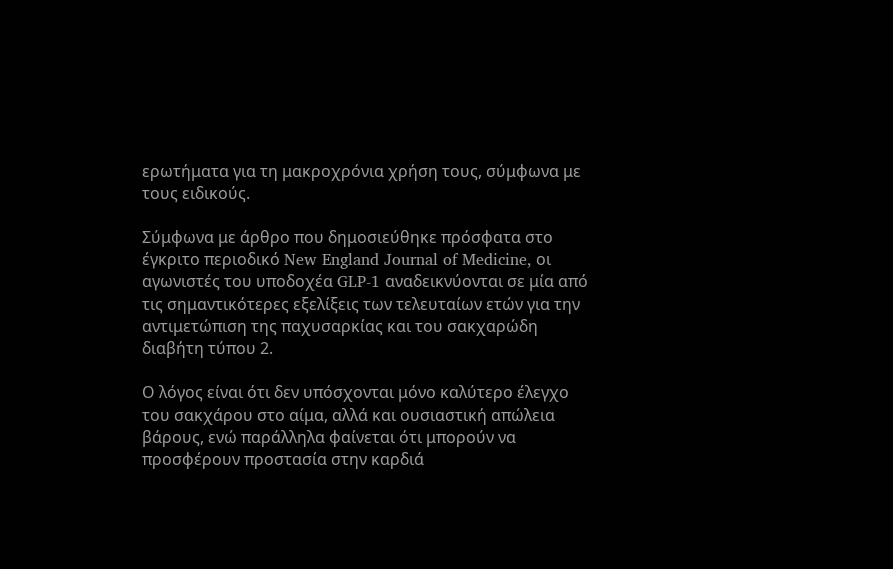ερωτήματα για τη μακροχρόνια χρήση τους, σύμφωνα με τους ειδικούς.

Σύμφωνα με άρθρο που δημοσιεύθηκε πρόσφατα στο έγκριτο περιοδικό New England Journal of Medicine, οι αγωνιστές του υποδοχέα GLP-1 αναδεικνύονται σε μία από τις σημαντικότερες εξελίξεις των τελευταίων ετών για την αντιμετώπιση της παχυσαρκίας και του σακχαρώδη διαβήτη τύπου 2.

Ο λόγος είναι ότι δεν υπόσχονται μόνο καλύτερο έλεγχο του σακχάρου στο αίμα, αλλά και ουσιαστική απώλεια βάρους, ενώ παράλληλα φαίνεται ότι μπορούν να προσφέρουν προστασία στην καρδιά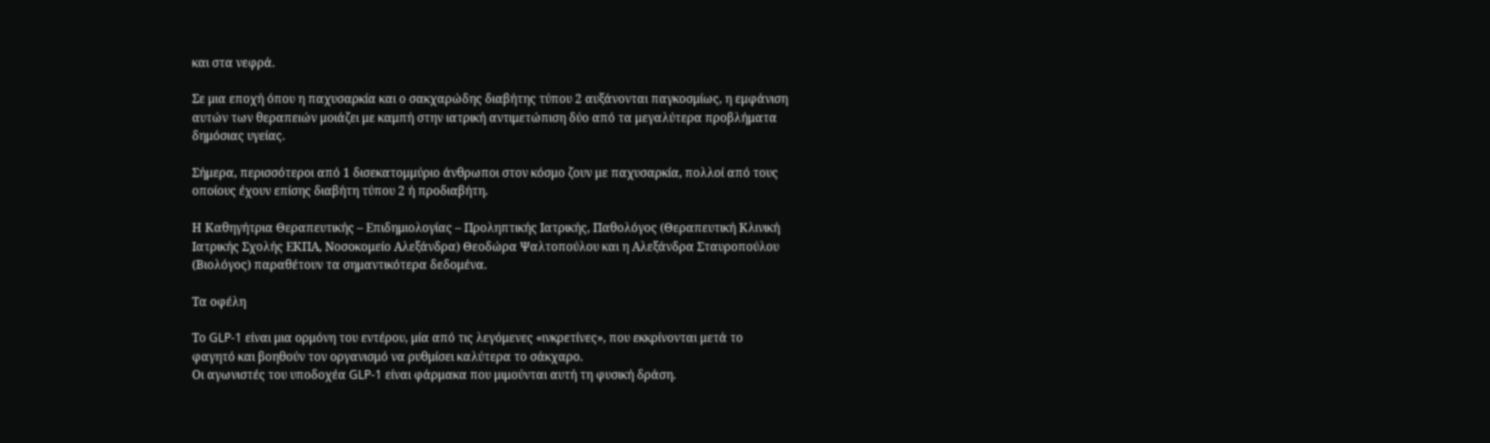και στα νεφρά.

Σε μια εποχή όπου η παχυσαρκία και ο σακχαρώδης διαβήτης τύπου 2 αυξάνονται παγκοσμίως, η εμφάνιση αυτών των θεραπειών μοιάζει με καμπή στην ιατρική αντιμετώπιση δύο από τα μεγαλύτερα προβλήματα δημόσιας υγείας.

Σήμερα, περισσότεροι από 1 δισεκατομμύριο άνθρωποι στον κόσμο ζουν με παχυσαρκία, πολλοί από τους οποίους έχουν επίσης διαβήτη τύπου 2 ή προδιαβήτη.

Η Καθηγήτρια Θεραπευτικής – Επιδημιολογίας – Προληπτικής Ιατρικής, Παθολόγος (Θεραπευτική Κλινική Ιατρικής Σχολής ΕΚΠΑ, Νοσοκομείο Αλεξάνδρα) Θεοδώρα Ψαλτοπούλου και η Αλεξάνδρα Σταυροπούλου (Βιολόγος) παραθέτουν τα σημαντικότερα δεδομένα.

Τα οφέλη

Το GLP-1 είναι μια ορμόνη του εντέρου, μία από τις λεγόμενες «ινκρετίνες», που εκκρίνονται μετά το φαγητό και βοηθούν τον οργανισμό να ρυθμίσει καλύτερα το σάκχαρο.
Οι αγωνιστές του υποδοχέα GLP-1 είναι φάρμακα που μιμούνται αυτή τη φυσική δράση.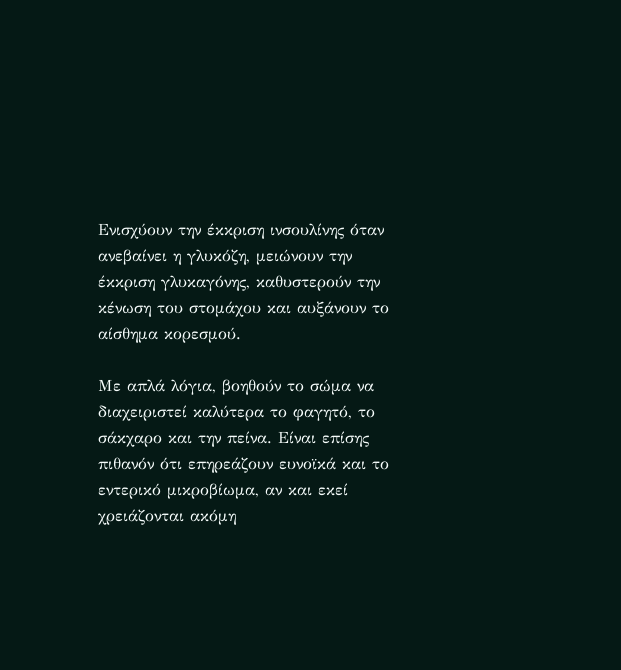Ενισχύουν την έκκριση ινσουλίνης όταν ανεβαίνει η γλυκόζη, μειώνουν την έκκριση γλυκαγόνης, καθυστερούν την κένωση του στομάχου και αυξάνουν το αίσθημα κορεσμού.

Με απλά λόγια, βοηθούν το σώμα να διαχειριστεί καλύτερα το φαγητό, το σάκχαρο και την πείνα. Είναι επίσης πιθανόν ότι επηρεάζουν ευνοϊκά και το εντερικό μικροβίωμα, αν και εκεί χρειάζονται ακόμη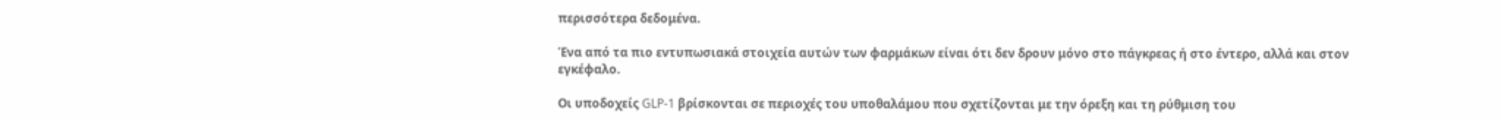περισσότερα δεδομένα.

Ένα από τα πιο εντυπωσιακά στοιχεία αυτών των φαρμάκων είναι ότι δεν δρουν μόνο στο πάγκρεας ή στο έντερο, αλλά και στον εγκέφαλο.

Οι υποδοχείς GLP-1 βρίσκονται σε περιοχές του υποθαλάμου που σχετίζονται με την όρεξη και τη ρύθμιση του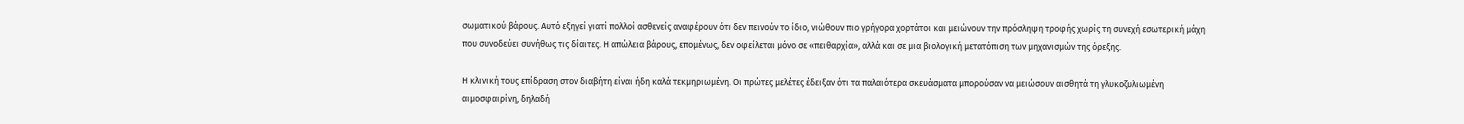σωματικού βάρους. Αυτό εξηγεί γιατί πολλοί ασθενείς αναφέρουν ότι δεν πεινούν το ίδιο, νιώθουν πιο γρήγορα χορτάτοι και μειώνουν την πρόσληψη τροφής χωρίς τη συνεχή εσωτερική μάχη που συνοδεύει συνήθως τις δίαιτες. Η απώλεια βάρους, επομένως, δεν οφείλεται μόνο σε «πειθαρχία», αλλά και σε μια βιολογική μετατόπιση των μηχανισμών της όρεξης.

Η κλινική τους επίδραση στον διαβήτη είναι ήδη καλά τεκμηριωμένη. Οι πρώτες μελέτες έδειξαν ότι τα παλαιότερα σκευάσματα μπορούσαν να μειώσουν αισθητά τη γλυκοζυλιωμένη αιμοσφαιρίνη, δηλαδή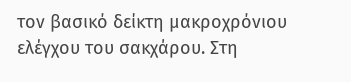τον βασικό δείκτη μακροχρόνιου ελέγχου του σακχάρου. Στη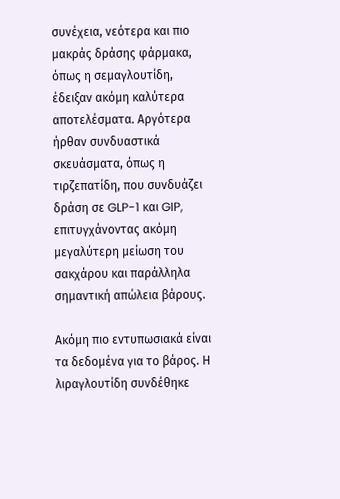συνέχεια, νεότερα και πιο μακράς δράσης φάρμακα, όπως η σεμαγλουτίδη, έδειξαν ακόμη καλύτερα αποτελέσματα. Αργότερα ήρθαν συνδυαστικά σκευάσματα, όπως η τιρζεπατίδη, που συνδυάζει δράση σε GLP-1 και GIP, επιτυγχάνοντας ακόμη μεγαλύτερη μείωση του σακχάρου και παράλληλα σημαντική απώλεια βάρους.

Ακόμη πιο εντυπωσιακά είναι τα δεδομένα για το βάρος. Η λιραγλουτίδη συνδέθηκε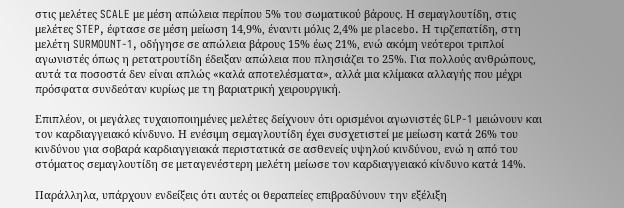στις μελέτες SCALE με μέση απώλεια περίπου 5% του σωματικού βάρους. Η σεμαγλουτίδη, στις μελέτες STEP, έφτασε σε μέση μείωση 14,9%, έναντι μόλις 2,4% με placebo. Η τιρζεπατίδη, στη μελέτη SURMOUNT-1, οδήγησε σε απώλεια βάρους 15% έως 21%, ενώ ακόμη νεότεροι τριπλοί αγωνιστές όπως η ρετατρουτίδη έδειξαν απώλεια που πλησιάζει το 25%. Για πολλούς ανθρώπους, αυτά τα ποσοστά δεν είναι απλώς «καλά αποτελέσματα», αλλά μια κλίμακα αλλαγής που μέχρι πρόσφατα συνδεόταν κυρίως με τη βαριατρική χειρουργική.

Επιπλέον, οι μεγάλες τυχαιοποιημένες μελέτες δείχνουν ότι ορισμένοι αγωνιστές GLP-1 μειώνουν και τον καρδιαγγειακό κίνδυνο. Η ενέσιμη σεμαγλουτίδη έχει συσχετιστεί με μείωση κατά 26% του κινδύνου για σοβαρά καρδιαγγειακά περιστατικά σε ασθενείς υψηλού κινδύνου, ενώ η από του στόματος σεμαγλουτίδη σε μεταγενέστερη μελέτη μείωσε τον καρδιαγγειακό κίνδυνο κατά 14%.

Παράλληλα, υπάρχουν ενδείξεις ότι αυτές οι θεραπείες επιβραδύνουν την εξέλιξη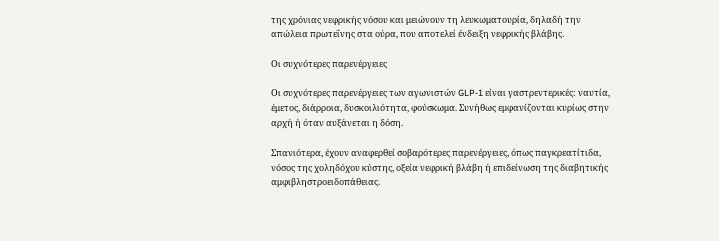της χρόνιας νεφρικής νόσου και μειώνουν τη λευκωματουρία, δηλαδή την απώλεια πρωτεΐνης στα ούρα, που αποτελεί ένδειξη νεφρικής βλάβης.

Οι συχνότερες παρενέργειες

Οι συχνότερες παρενέργειες των αγωνιστών GLP-1 είναι γαστρεντερικές: ναυτία, έμετος, διάρροια, δυσκοιλιότητα, φούσκωμα. Συνήθως εμφανίζονται κυρίως στην αρχή ή όταν αυξάνεται η δόση.

Σπανιότερα, έχουν αναφερθεί σοβαρότερες παρενέργειες, όπως παγκρεατίτιδα, νόσος της χοληδόχου κύστης, οξεία νεφρική βλάβη ή επιδείνωση της διαβητικής αμφιβληστροειδοπάθειας.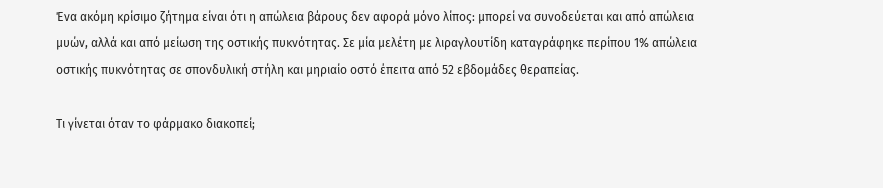Ένα ακόμη κρίσιμο ζήτημα είναι ότι η απώλεια βάρους δεν αφορά μόνο λίπος: μπορεί να συνοδεύεται και από απώλεια μυών, αλλά και από μείωση της οστικής πυκνότητας. Σε μία μελέτη με λιραγλουτίδη καταγράφηκε περίπου 1% απώλεια οστικής πυκνότητας σε σπονδυλική στήλη και μηριαίο οστό έπειτα από 52 εβδομάδες θεραπείας.

Τι γίνεται όταν το φάρμακο διακοπεί;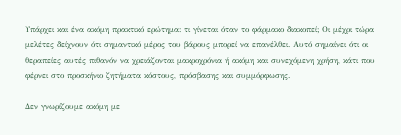Υπάρχει και ένα ακόμη πρακτικό ερώτημα: τι γίνεται όταν το φάρμακο διακοπεί; Οι μέχρι τώρα μελέτες δείχνουν ότι σημαντικό μέρος του βάρους μπορεί να επανέλθει. Αυτό σημαίνει ότι οι θεραπείες αυτές πιθανόν να χρειάζονται μακροχρόνια ή ακόμη και συνεχόμενη χρήση, κάτι που φέρνει στο προσκήνιο ζητήματα κόστους, πρόσβασης και συμμόρφωσης.

Δεν γνωρίζουμε ακόμη με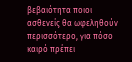βεβαιότητα ποιοι ασθενείς θα ωφεληθούν περισσότερο, για πόσο καιρό πρέπει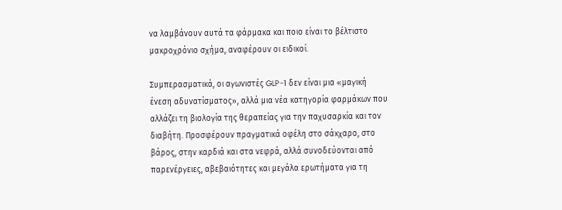να λαμβάνουν αυτά τα φάρμακα και ποιο είναι το βέλτιστο μακροχρόνιο σχήμα, αναφέρουν οι ειδικοί.

Συμπερασματικά, οι αγωνιστές GLP-1 δεν είναι μια «μαγική ένεση αδυνατίσματος», αλλά μια νέα κατηγορία φαρμάκων που αλλάζει τη βιολογία της θεραπείας για την παχυσαρκία και τον διαβήτη. Προσφέρουν πραγματικά οφέλη στο σάκχαρο, στο βάρος, στην καρδιά και στα νεφρά, αλλά συνοδεύονται από παρενέργειες, αβεβαιότητες και μεγάλα ερωτήματα για τη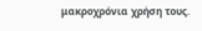μακροχρόνια χρήση τους.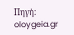Πηγή: oloygeia.gr